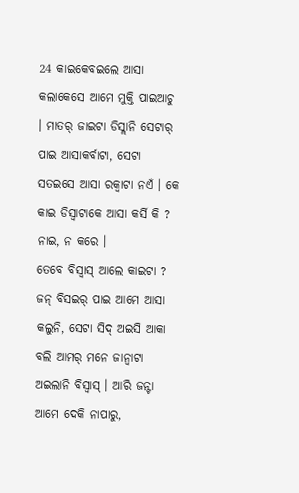24 କାଇକେବଇଲେ ଆସା କଲାକେସେ ଆମେ ମୁକ୍ତି ପାଇଆଚୁ । ମାତର୍ ଜାଇଟା ଡିସ୍ଲାନି ସେଟାର୍ ପାଇ ଆସାକର୍ବାଟା, ସେଟା ସତଇସେ ଆସା ରକ୍ବାଟା ନଏଁ । କେ କାଇ ଡିସ୍ବାଟାକେ ଆସା କର୍ସି କି ? ନାଇ, ନ କରେ ।
ତେବେ ବିସ୍ବାସ୍ ଆଲେ କାଇଟା ? ଜନ୍ ବିସଇର୍ ପାଇ ଆମେ ଆସା କଲୁନି, ସେଟା ସିଦ୍ ଅଇସି ଆକା ବଲି ଆମର୍ ମନେ ଜାନ୍ବାଟା ଅଇଲାନି ବିସ୍ବାସ୍ । ଆରି ଜନ୍ଟା ଆମେ ଦେକି ନାପାରୁ,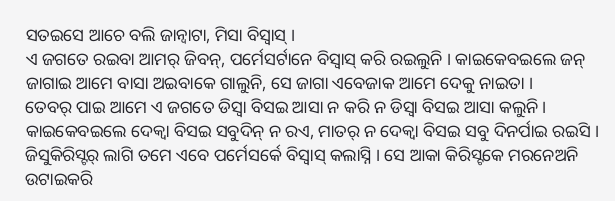ସତଇସେ ଆଚେ ବଲି ଜାନ୍ବାଟା, ମିସା ବିସ୍ବାସ୍ ।
ଏ ଜଗତେ ରଇବା ଆମର୍ ଜିବନ୍, ପର୍ମେସର୍ଟାନେ ବିସ୍ବାସ୍ କରି ରଇଲୁନି । କାଇକେବଇଲେ ଜନ୍ ଜାଗାଇ ଆମେ ବାସା ଅଇବାକେ ଗାଲୁନି, ସେ ଜାଗା ଏବେଜାକ ଆମେ ଦେକୁ ନାଇତା ।
ତେବର୍ ପାଇ ଆମେ ଏ ଜଗତେ ଡିସ୍ବା ବିସଇ ଆସା ନ କରି ନ ଡିସ୍ବା ବିସଇ ଆସା କଲୁନି । କାଇକେବଇଲେ ଦେକ୍ବା ବିସଇ ସବୁଦିନ୍ ନ ରଏ, ମାତର୍ ନ ଦେକ୍ବା ବିସଇ ସବୁ ଦିନର୍ପାଇ ରଇସି ।
ଜିସୁକିରିସ୍ଟର୍ ଲାଗି ତମେ ଏବେ ପର୍ମେସର୍କେ ବିସ୍ବାସ୍ କଲାସ୍ନି । ସେ ଆକା କିରିସ୍ଟକେ ମରନେଅନି ଉଟାଇକରି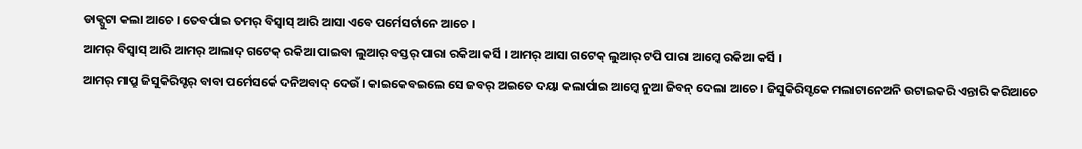ଡାକ୍ପୁଟା କଲା ଆଚେ । ତେବର୍ପାଇ ତମର୍ ବିସ୍ବାସ୍ ଆରି ଆସା ଏବେ ପର୍ମେସର୍ଟାନେ ଆଚେ ।
ଆମର୍ ବିସ୍ବାସ୍ ଆରି ଆମର୍ ଆଲାଦ୍ ଗଟେକ୍ ରକିଆ ପାଇବା ଲୁଆର୍ ବସ୍ତର୍ ପାରା ରକିଆ କର୍ସି । ଆମର୍ ଆସା ଗଟେକ୍ ଲୁଆର୍ ଟପି ପାରା ଆମ୍କେ ରକିଆ କର୍ସି ।
ଆମର୍ ମାପ୍ରୁ ଜିସୁକିରିସ୍ଟର୍ ବାବା ପର୍ମେସର୍କେ ଦନିଅବାଦ୍ ଦେଉଁ । କାଇକେବଇଲେ ସେ ଜବର୍ ଅଇତେ ଦୟା କଲାର୍ପାଇ ଆମ୍କେ ନୁଆ ଜିବନ୍ ଦେଲା ଆଚେ । ଜିସୁକିରିସ୍ଟକେ ମଲାଟାନେଅନି ଉଟାଇକରି ଏନ୍ତାରି କରିଆଚେ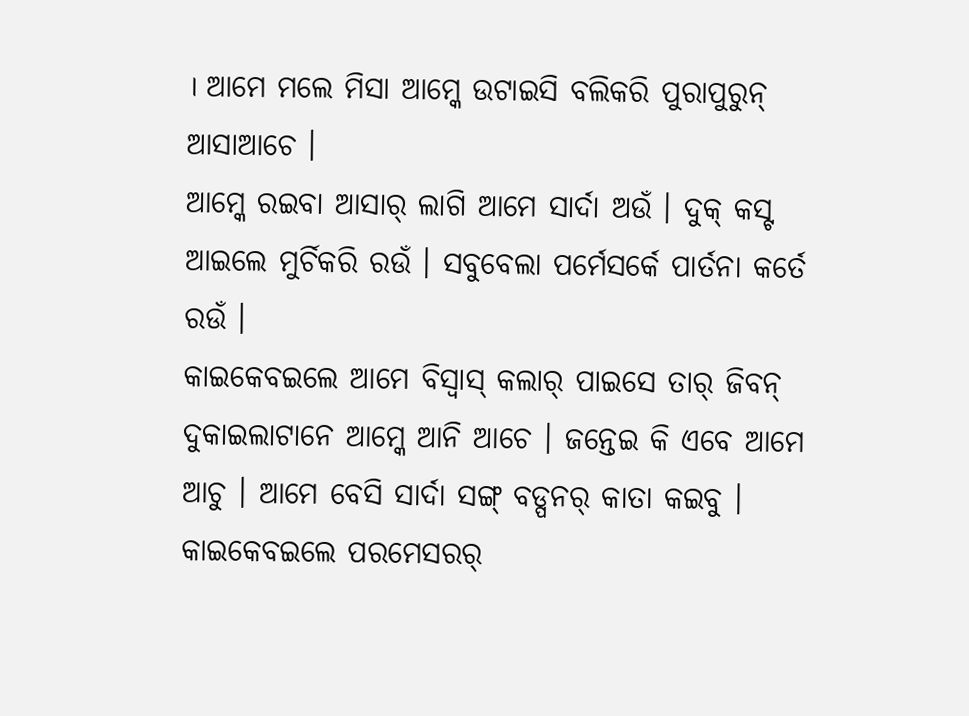। ଆମେ ମଲେ ମିସା ଆମ୍କେ ଉଟାଇସି ବଲିକରି ପୁରାପୁରୁନ୍ ଆସାଆଚେ ।
ଆମ୍କେ ରଇବା ଆସାର୍ ଲାଗି ଆମେ ସାର୍ଦା ଅଉଁ । ଦୁକ୍ କସ୍ଟ ଆଇଲେ ମୁର୍ଚିକରି ରଉଁ । ସବୁବେଲା ପର୍ମେସର୍କେ ପାର୍ତନା କର୍ତେ ରଉଁ ।
କାଇକେବଇଲେ ଆମେ ବିସ୍ବାସ୍ କଲାର୍ ପାଇସେ ତାର୍ ଜିବନ୍ ଦୁକାଇଲାଟାନେ ଆମ୍କେ ଆନି ଆଚେ । ଜନ୍ତେଇ କି ଏବେ ଆମେ ଆଚୁ । ଆମେ ବେସି ସାର୍ଦା ସଙ୍ଗ୍ ବଡ୍ପନର୍ କାତା କଇବୁ । କାଇକେବଇଲେ ପରମେସରର୍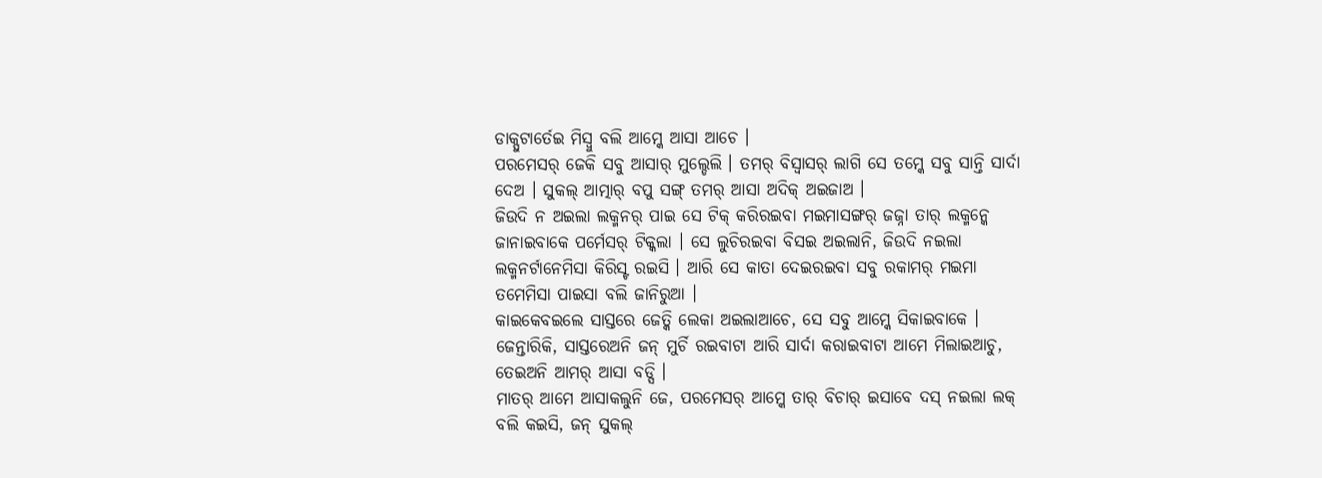ଡାକ୍ପୁଟାର୍ତେଇ ମିସ୍ବୁ ବଲି ଆମ୍କେ ଆସା ଆଚେ ।
ପରମେସର୍ ଜେକି ସବୁ ଆସାର୍ ମୁଲ୍ଡେଲି । ତମର୍ ବିସ୍ବାସର୍ ଲାଗି ସେ ତମ୍କେ ସବୁ ସାନ୍ତି ସାର୍ଦା ଦେଅ । ସୁକଲ୍ ଆତ୍ମାର୍ ବପୁ ସଙ୍ଗ୍ ତମର୍ ଆସା ଅଦିକ୍ ଅଇଜାଅ ।
ଜିଉଦି ନ ଅଇଲା ଲକ୍ମନର୍ ପାଇ ସେ ଟିକ୍ କରିରଇବା ମଇମାସଙ୍ଗର୍ ଜଜ୍ନା ତାର୍ ଲକ୍ମନ୍କେ ଜାନାଇବାକେ ପର୍ମେସର୍ ଟିକ୍କଲା । ସେ ଲୁଚିରଇବା ବିସଇ ଅଇଲାନି, ଜିଉଦି ନଇଲା ଲକ୍ମନର୍ଟାନେମିସା କିରିସ୍ଟ ରଇସି । ଆରି ସେ କାତା ଦେଇରଇବା ସବୁ ରକାମର୍ ମଇମା ତମେମିସା ପାଇସା ବଲି ଜାନିରୁଆ ।
କାଇକେବଇଲେ ସାସ୍ତରେ ଜେତ୍କି ଲେକା ଅଇଲାଆଚେ, ସେ ସବୁ ଆମ୍କେ ସିକାଇବାକେ । ଜେନ୍ତାରିକି, ସାସ୍ତରେଅନି ଜନ୍ ମୁର୍ଚି ରଇବାଟା ଆରି ସାର୍ଦା କରାଇବାଟା ଆମେ ମିଲାଇଆଚୁ, ତେଇଅନି ଆମର୍ ଆସା ବଡ୍ସି ।
ମାତର୍ ଆମେ ଆସାକଲୁନି ଜେ, ପରମେସର୍ ଆମ୍କେ ତାର୍ ବିଚାର୍ ଇସାବେ ଦସ୍ ନଇଲା ଲକ୍ ବଲି କଇସି, ଜନ୍ ସୁକଲ୍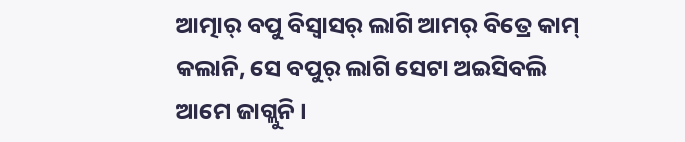ଆତ୍ମାର୍ ବପୁ ବିସ୍ବାସର୍ ଲାଗି ଆମର୍ ବିତ୍ରେ କାମ୍ କଲାନି, ସେ ବପୁର୍ ଲାଗି ସେଟା ଅଇସିବଲି ଆମେ ଜାଗ୍ଲୁନି ।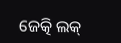ଜେତ୍କି ଲକ୍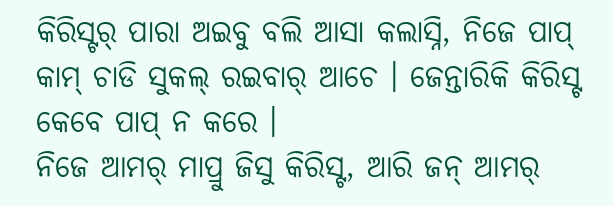କିରିସ୍ଟର୍ ପାରା ଅଇବୁ ବଲି ଆସା କଲାସ୍ନି, ନିଜେ ପାପ୍ କାମ୍ ଚାଡି ସୁକଲ୍ ରଇବାର୍ ଆଚେ । ଜେନ୍ତାରିକି କିରିସ୍ଟ କେବେ ପାପ୍ ନ କରେ ।
ନିଜେ ଆମର୍ ମାପ୍ରୁ ଜିସୁ କିରିସ୍ଟ, ଆରି ଜନ୍ ଆମର୍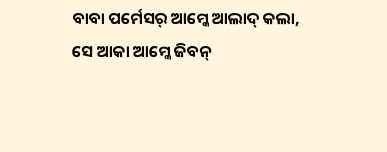ବାବା ପର୍ମେସର୍ ଆମ୍କେ ଆଲାଦ୍ କଲା, ସେ ଆକା ଆମ୍କେ ଜିବନ୍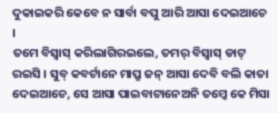ଦୁକାଇକରି କେବେ ନ ସାର୍ବା ବପୁ ଆରି ଆସା ଦେଇଆଚେ ।
ତମେ ବିସ୍ବାସ୍ କରିଲାଗିରଇଲେ, ତମର୍ ବିସ୍ବାସ୍ ଡାଟ୍ ରଇସି । ସୁବ୍ କବର୍ଟାନେ ମାପ୍ରୁ ଜନ୍ ଆସା ଦେବି ବଲି କାତା ଦେଇଆଚେ, ସେ ଆସା ପାଇବାଟାନେଅନି ତମ୍କେ କେ ମିସା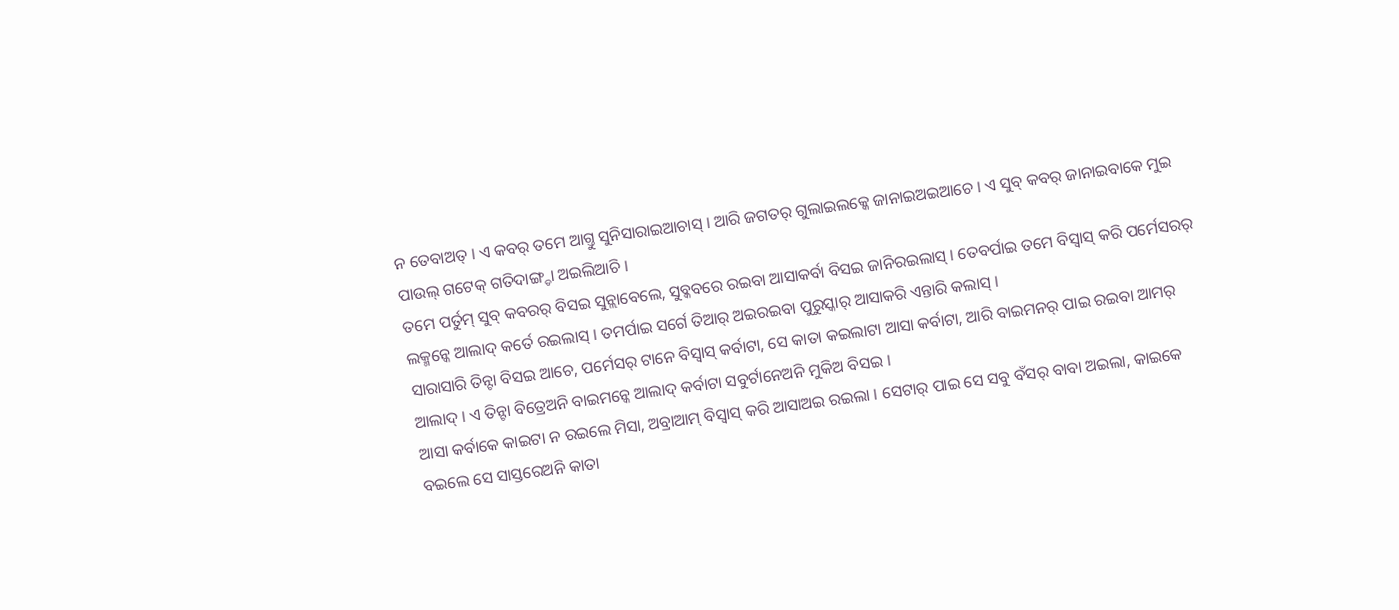ନ ତେବାଅତ୍ । ଏ କବର୍ ତମେ ଆଗ୍ତୁ ସୁନିସାରାଇଆଚାସ୍ । ଆରି ଜଗତର୍ ଗୁଲାଇଲକ୍କେ ଜାନାଇଅଇଆଚେ । ଏ ସୁବ୍ କବର୍ ଜାନାଇବାକେ ମୁଇ ପାଉଲ୍ ଗଟେକ୍ ଗତିଦାଙ୍ଗ୍ଡା ଅଇଲିଆଚି ।
ତମେ ପର୍ତୁମ୍ ସୁବ୍ କବରର୍ ବିସଇ ସୁନ୍ଲାବେଲେ, ସୁବ୍କବରେ ରଇବା ଆସାକର୍ବା ବିସଇ ଜାନିରଇଲାସ୍ । ତେବର୍ପାଇ ତମେ ବିସ୍ବାସ୍ କରି ପର୍ମେସରର୍ ଲକ୍ମନ୍କେ ଆଲାଦ୍ କର୍ତେ ରଇଲାସ୍ । ତମର୍ପାଇ ସର୍ଗେ ତିଆର୍ ଅଇରଇବା ପୁରୁସ୍କାର୍ ଆସାକରି ଏନ୍ତାରି କଲାସ୍ ।
ସାରାସାରି ତିନ୍ଟା ବିସଇ ଆଚେ, ପର୍ମେସର୍ ଟାନେ ବିସ୍ବାସ୍ କର୍ବାଟା, ସେ କାତା କଇଲାଟା ଆସା କର୍ବାଟା, ଆରି ବାଇମନର୍ ପାଇ ରଇବା ଆମର୍ ଆଲାଦ୍ । ଏ ତିନ୍ଟା ବିତ୍ରେଅନି ବାଇମନ୍କେ ଆଲାଦ୍ କର୍ବାଟା ସବୁର୍ଟାନେଅନି ମୁକିଅ ବିସଇ ।
ଆସା କର୍ବାକେ କାଇଟା ନ ରଇଲେ ମିସା, ଅବ୍ରାଆମ୍ ବିସ୍ବାସ୍ କରି ଆସାଅଇ ରଇଲା । ସେଟାର୍ ପାଇ ସେ ସବୁ ବଁସର୍ ବାବା ଅଇଲା, କାଇକେ ବଇଲେ ସେ ସାସ୍ତରେଅନି କାତା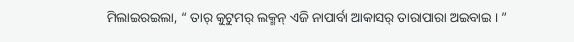ମିଲାଇରଇଲା, “ ତାର୍ କୁଟୁମର୍ ଲକ୍ମନ୍ ଏଜି ନାପାର୍ବା ଆକାସର୍ ତାରାପାରା ଅଇବାଇ । ”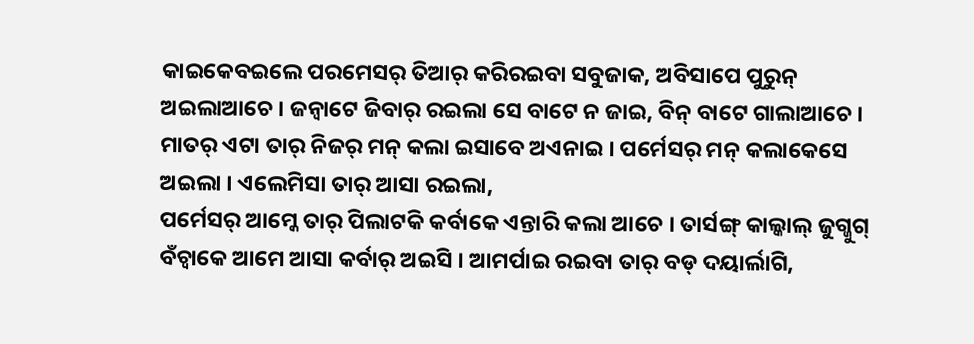କାଇକେବଇଲେ ପରମେସର୍ ତିଆର୍ କରିରଇବା ସବୁଜାକ, ଅବିସାପେ ପୁରୁନ୍ ଅଇଲାଆଚେ । ଜନ୍ବାଟେ ଜିବାର୍ ରଇଲା ସେ ବାଟେ ନ ଜାଇ, ବିନ୍ ବାଟେ ଗାଲାଆଚେ । ମାତର୍ ଏଟା ତାର୍ ନିଜର୍ ମନ୍ କଲା ଇସାବେ ଅଏନାଇ । ପର୍ମେସର୍ ମନ୍ କଲାକେସେ ଅଇଲା । ଏଲେମିସା ତାର୍ ଆସା ରଇଲା,
ପର୍ମେସର୍ ଆମ୍କେ ତାର୍ ପିଲାଟକି କର୍ବାକେ ଏନ୍ତାରି କଲା ଆଚେ । ତାର୍ସଙ୍ଗ୍ କାଲ୍କାଲ୍ ଜୁଗ୍ଜୁଗ୍ ବଁଚ୍ବାକେ ଆମେ ଆସା କର୍ବାର୍ ଅଇସି । ଆମର୍ପାଇ ରଇବା ତାର୍ ବଡ୍ ଦୟାର୍ଲାଗି,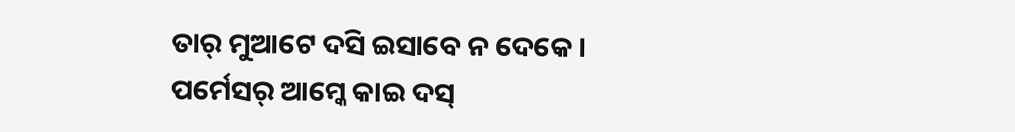ତାର୍ ମୁଆଟେ ଦସି ଇସାବେ ନ ଦେକେ । ପର୍ମେସର୍ ଆମ୍କେ କାଇ ଦସ୍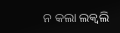ନ କଲା ଲକ୍ବଲି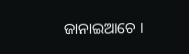ଜାନାଇଆଚେ ।